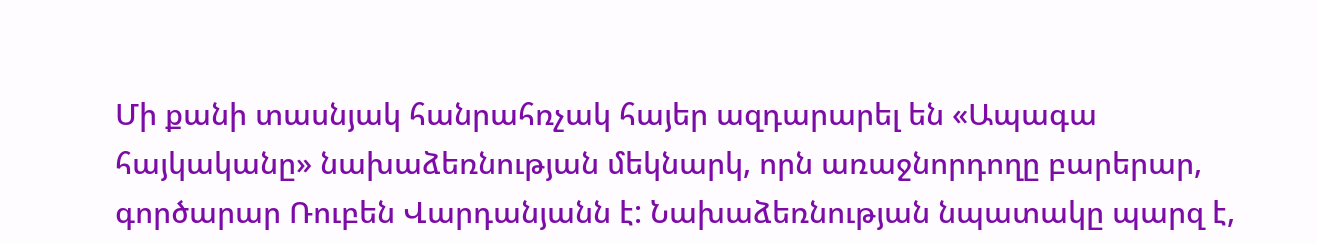Մի քանի տասնյակ հանրահռչակ հայեր ազդարարել են «Ապագա հայկականը» նախաձեռնության մեկնարկ, որն առաջնորդողը բարերար, գործարար Ռուբեն Վարդանյանն է: Նախաձեռնության նպատակը պարզ է,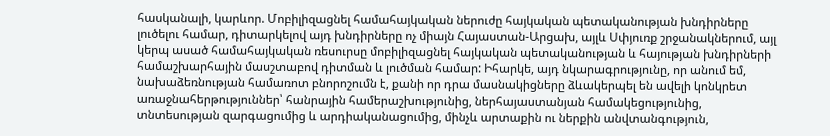հասկանալի, կարևոր. Մոբիլիզացնել համահայկական ներուժը հայկական պետականության խնդիրները լուծելու համար, դիտարկելով այդ խնդիրները ոչ միայն Հայաստան-Արցախ, այլև Սփյուռք շրջանակներում, այլ կերպ ասած համահայկական ռեսուրսը մոբիլիզացնել հայկական պետականության և հայության խնդիրների համաշխարհային մասշտաբով դիտման և լուծման համար: Իհարկե, այդ նկարագրությունը, որ անում եմ, նախաձեռնության համառոտ բնորոշումն է, քանի որ դրա մասնակիցները ձևակերպել են ավելի կոնկրետ առաջնահերթություններ՝ հանրային համերաշխությունից, ներհայաստանյան համակեցությունից, տնտեսության զարգացումից և արդիականացումից, մինչև արտաքին ու ներքին անվտանգություն,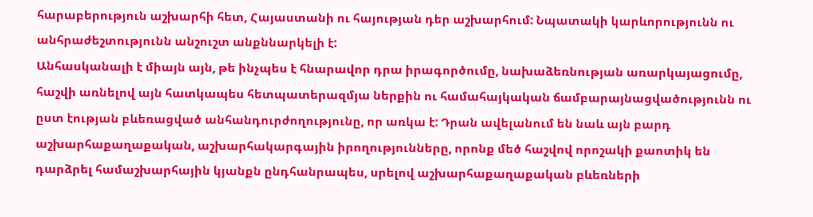հարաբերություն աշխարհի հետ, Հայաստանի ու հայության դեր աշխարհում: Նպատակի կարևորությունն ու անհրաժեշտությունն անշուշտ անքննարկելի է:
Անհասկանալի է միայն այն, թե ինչպես է հնարավոր դրա իրագործումը, նախաձեռնության առարկայացումը, հաշվի առնելով այն հատկապես հետպատերազմյա ներքին ու համահայկական ճամբարայնացվածությունն ու ըստ էության բևեռացված անհանդուրժողությունը, որ առկա է: Դրան ավելանում են նաև այն բարդ աշխարհաքաղաքական, աշխարհակարգային իրողությունները, որոնք մեծ հաշվով որոշակի քաոտիկ են դարձրել համաշխարհային կյանքն ընդհանրապես, սրելով աշխարհաքաղաքական բևեռների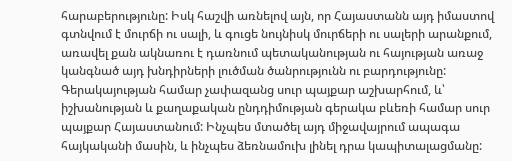հարաբերությունը: Իսկ հաշվի առնելով այն, որ Հայաստանն այդ իմաստով գտնվում է մուրճի ու սալի, և գուցե նույնիսկ մուրճերի ու սալերի արանքում, առավել քան ակնառու է դառնում պետականության ու հայության առաջ կանգնած այդ խնդիրների լուծման ծանրությունն ու բարդությունը: Գերակայության համար չափազանց սուր պայքար աշխարհում, և՝ իշխանության և քաղաքական ընդդիմության գերակա բևեռի համար սուր պայքար Հայաստանում: Ինչպես մտածել այդ միջավայրում ապագա հայկականի մասին, և ինչպես ձեռնամուխ լինել դրա կապիտալացմանը: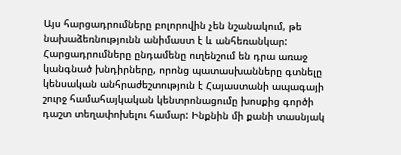Այս հարցադրումները բոլորովին չեն նշանակում, թե նախաձեռնությունն անիմաստ է և անհեռանկար:
Հարցադրումները ընդամենը ուղենշում են դրա առաջ կանգնած խնդիրները, որոնց պատասխանները գտնելը կենսական անհրաժեշտություն է Հայաստանի ապագայի շուրջ համահայկական կենտրոնացումը խոսքից գործի դաշտ տեղափոխելու համար: Ինքնին մի քանի տասնյակ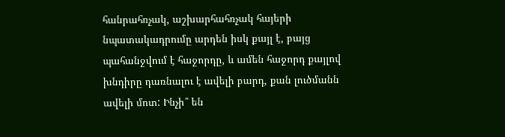հանրահռչակ, աշխարհահռչակ հայերի նպատակադրումը արդեն իսկ քայլ է, բայց պահանջվում է հաջորդը, և ամեն հաջորդ քայլով խնդիրը դառնալու է ավելի բարդ, քան լուծմանն ավելի մոտ: Ինչի՞ են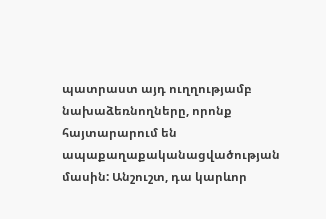պատրաստ այդ ուղղությամբ նախաձեռնողները, որոնք հայտարարում են ապաքաղաքականացվածության մասին: Անշուշտ, դա կարևոր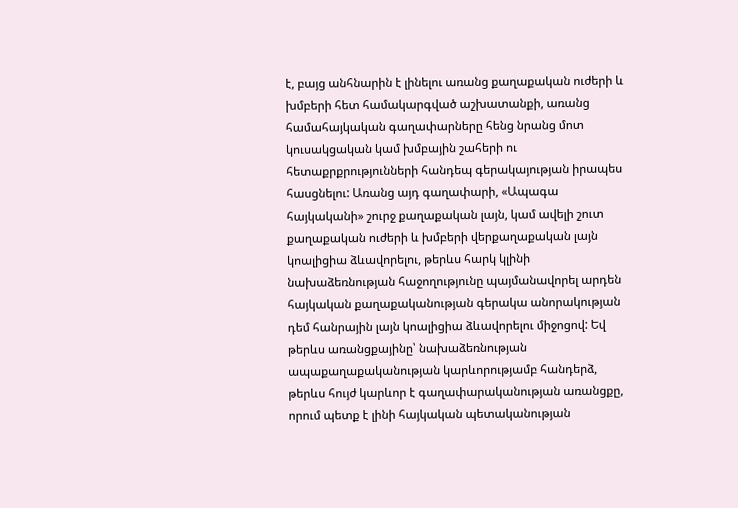է, բայց անհնարին է լինելու առանց քաղաքական ուժերի և խմբերի հետ համակարգված աշխատանքի, առանց համահայկական գաղափարները հենց նրանց մոտ կուսակցական կամ խմբային շահերի ու հետաքրքրությունների հանդեպ գերակայության իրապես հասցնելու: Առանց այդ գաղափարի, «Ապագա հայկականի» շուրջ քաղաքական լայն, կամ ավելի շուտ քաղաքական ուժերի և խմբերի վերքաղաքական լայն կոալիցիա ձևավորելու, թերևս հարկ կլինի նախաձեռնության հաջողությունը պայմանավորել արդեն հայկական քաղաքականության գերակա անորակության դեմ հանրային լայն կոալիցիա ձևավորելու միջոցով: Եվ թերևս առանցքայինը՝ նախաձեռնության ապաքաղաքականության կարևորությամբ հանդերձ, թերևս հույժ կարևոր է գաղափարականության առանցքը, որում պետք է լինի հայկական պետականության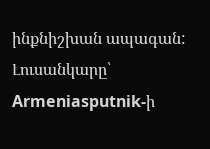ինքնիշխան ապագան:
Լուսանկարը՝ Armeniasputnik-ի